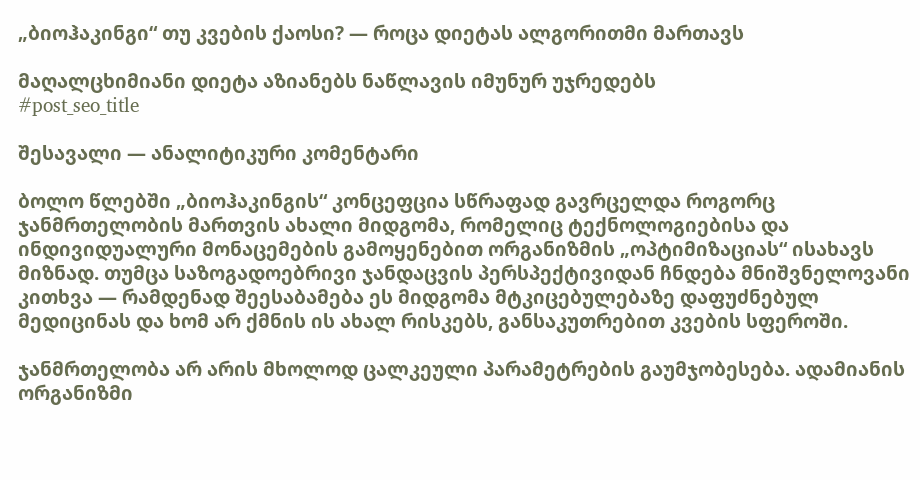„ბიოჰაკინგი“ თუ კვების ქაოსი? — როცა დიეტას ალგორითმი მართავს

მაღალცხიმიანი დიეტა აზიანებს ნაწლავის იმუნურ უჯრედებს
#post_seo_title

შესავალი — ანალიტიკური კომენტარი

ბოლო წლებში „ბიოჰაკინგის“ კონცეფცია სწრაფად გავრცელდა როგორც ჯანმრთელობის მართვის ახალი მიდგომა, რომელიც ტექნოლოგიებისა და ინდივიდუალური მონაცემების გამოყენებით ორგანიზმის „ოპტიმიზაციას“ ისახავს მიზნად. თუმცა საზოგადოებრივი ჯანდაცვის პერსპექტივიდან ჩნდება მნიშვნელოვანი კითხვა — რამდენად შეესაბამება ეს მიდგომა მტკიცებულებაზე დაფუძნებულ მედიცინას და ხომ არ ქმნის ის ახალ რისკებს, განსაკუთრებით კვების სფეროში.

ჯანმრთელობა არ არის მხოლოდ ცალკეული პარამეტრების გაუმჯობესება. ადამიანის ორგანიზმი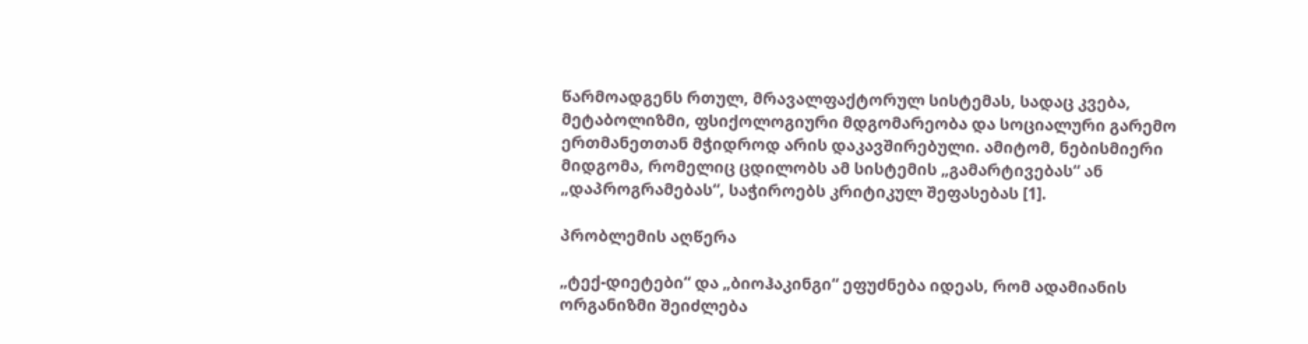წარმოადგენს რთულ, მრავალფაქტორულ სისტემას, სადაც კვება, მეტაბოლიზმი, ფსიქოლოგიური მდგომარეობა და სოციალური გარემო ერთმანეთთან მჭიდროდ არის დაკავშირებული. ამიტომ, ნებისმიერი მიდგომა, რომელიც ცდილობს ამ სისტემის „გამარტივებას“ ან „დაპროგრამებას“, საჭიროებს კრიტიკულ შეფასებას [1].

პრობლემის აღწერა

„ტექ-დიეტები“ და „ბიოჰაკინგი“ ეფუძნება იდეას, რომ ადამიანის ორგანიზმი შეიძლება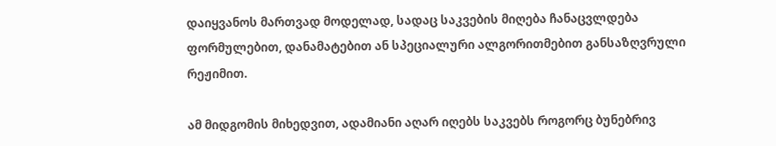დაიყვანოს მართვად მოდელად, სადაც საკვების მიღება ჩანაცვლდება ფორმულებით, დანამატებით ან სპეციალური ალგორითმებით განსაზღვრული რეჟიმით.

ამ მიდგომის მიხედვით, ადამიანი აღარ იღებს საკვებს როგორც ბუნებრივ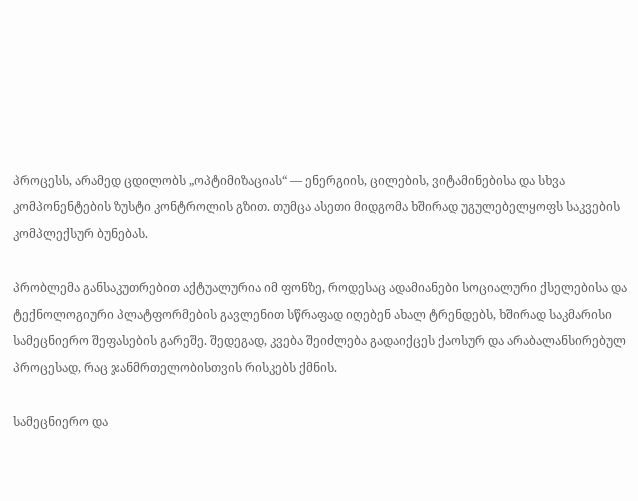პროცესს, არამედ ცდილობს „ოპტიმიზაციას“ — ენერგიის, ცილების, ვიტამინებისა და სხვა კომპონენტების ზუსტი კონტროლის გზით. თუმცა ასეთი მიდგომა ხშირად უგულებელყოფს საკვების კომპლექსურ ბუნებას.

პრობლემა განსაკუთრებით აქტუალურია იმ ფონზე, როდესაც ადამიანები სოციალური ქსელებისა და ტექნოლოგიური პლატფორმების გავლენით სწრაფად იღებენ ახალ ტრენდებს, ხშირად საკმარისი სამეცნიერო შეფასების გარეშე. შედეგად, კვება შეიძლება გადაიქცეს ქაოსურ და არაბალანსირებულ პროცესად, რაც ჯანმრთელობისთვის რისკებს ქმნის.

სამეცნიერო და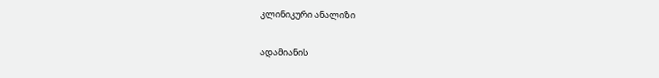კლინიკური ანალიზი

ადამიანის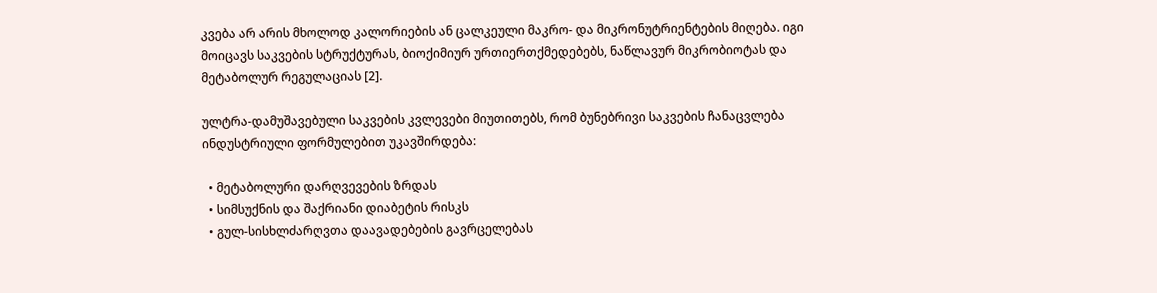კვება არ არის მხოლოდ კალორიების ან ცალკეული მაკრო- და მიკრონუტრიენტების მიღება. იგი მოიცავს საკვების სტრუქტურას, ბიოქიმიურ ურთიერთქმედებებს, ნაწლავურ მიკრობიოტას და მეტაბოლურ რეგულაციას [2].

ულტრა-დამუშავებული საკვების კვლევები მიუთითებს, რომ ბუნებრივი საკვების ჩანაცვლება ინდუსტრიული ფორმულებით უკავშირდება:

  • მეტაბოლური დარღვევების ზრდას
  • სიმსუქნის და შაქრიანი დიაბეტის რისკს
  • გულ-სისხლძარღვთა დაავადებების გავრცელებას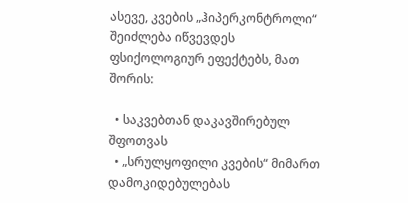ასევე, კვების „ჰიპერკონტროლი“ შეიძლება იწვევდეს ფსიქოლოგიურ ეფექტებს, მათ შორის:

  • საკვებთან დაკავშირებულ შფოთვას
  • „სრულყოფილი კვების“ მიმართ დამოკიდებულებას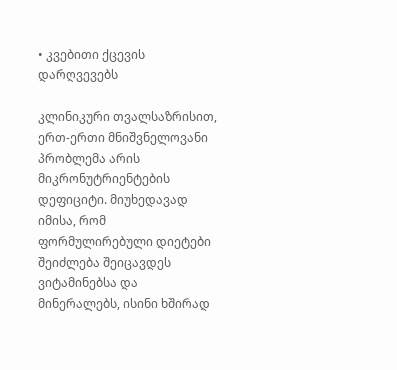• კვებითი ქცევის დარღვევებს

კლინიკური თვალსაზრისით, ერთ-ერთი მნიშვნელოვანი პრობლემა არის მიკრონუტრიენტების დეფიციტი. მიუხედავად იმისა, რომ ფორმულირებული დიეტები შეიძლება შეიცავდეს ვიტამინებსა და მინერალებს, ისინი ხშირად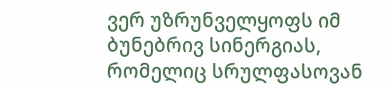ვერ უზრუნველყოფს იმ ბუნებრივ სინერგიას, რომელიც სრულფასოვან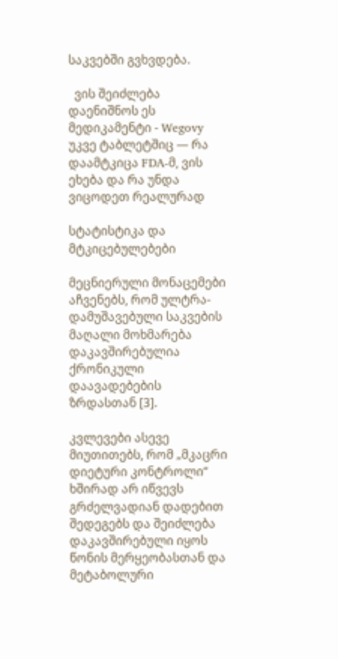საკვებში გვხვდება.

  ვის შეიძლება დაენიშნოს ეს მედიკამენტი - Wegovy უკვე ტაბლეტშიც — რა დაამტკიცა FDA-მ, ვის ეხება და რა უნდა ვიცოდეთ რეალურად

სტატისტიკა და მტკიცებულებები

მეცნიერული მონაცემები აჩვენებს, რომ ულტრა-დამუშავებული საკვების მაღალი მოხმარება დაკავშირებულია ქრონიკული დაავადებების ზრდასთან [3].

კვლევები ასევე მიუთითებს, რომ „მკაცრი დიეტური კონტროლი“ ხშირად არ იწვევს გრძელვადიან დადებით შედეგებს და შეიძლება დაკავშირებული იყოს წონის მერყეობასთან და მეტაბოლური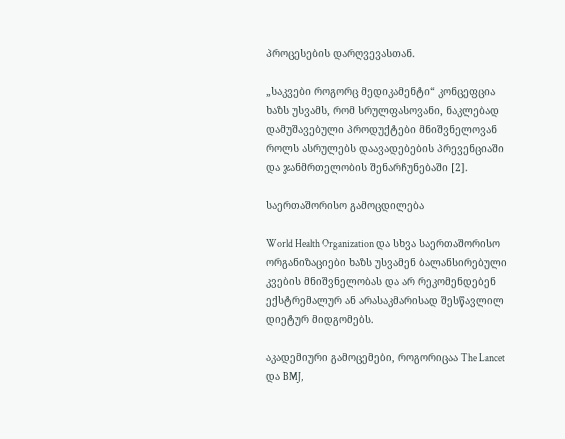პროცესების დარღვევასთან.

„საკვები როგორც მედიკამენტი“ კონცეფცია ხაზს უსვამს, რომ სრულფასოვანი, ნაკლებად დამუშავებული პროდუქტები მნიშვნელოვან როლს ასრულებს დაავადებების პრევენციაში და ჯანმრთელობის შენარჩუნებაში [2].

საერთაშორისო გამოცდილება

World Health Organization და სხვა საერთაშორისო ორგანიზაციები ხაზს უსვამენ ბალანსირებული კვების მნიშვნელობას და არ რეკომენდებენ ექსტრემალურ ან არასაკმარისად შესწავლილ დიეტურ მიდგომებს.

აკადემიური გამოცემები, როგორიცაა The Lancet და BMJ,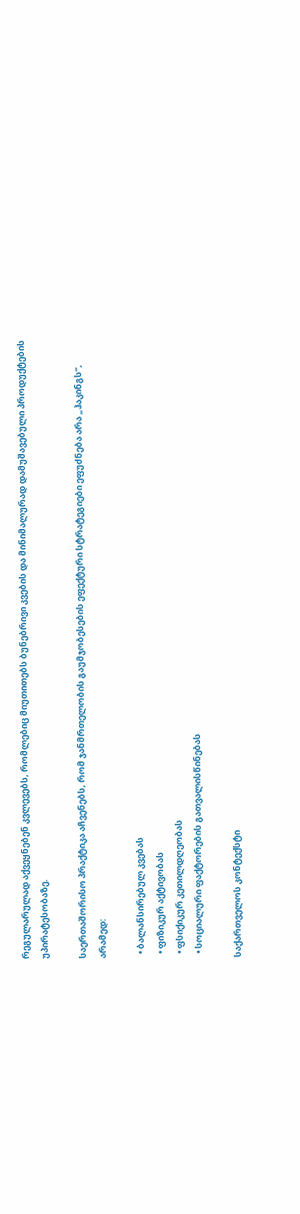რეგულარულად აქვეყნებენ კვლევებს, რომლებიც მიუთითებს ბუნებრივი კვების და მინიმალურად დამუშავებული პროდუქტების უპირატესობაზე.

საერთაშორისო პრაქტიკა აჩვენებს, რომ ჯანმრთელობის გაუმჯობესების ეფექტური სტრატეგიები ეფუძნება არა „ჰაკინგს“, არამედ:

  • ბალანსირებულ კვებას
  • ფიზიკურ აქტივობას
  • ფსიქიკურ კეთილდღეობას
  • სოციალური ფაქტორების გათვალისწინებას

საქართველოს კონტექსტი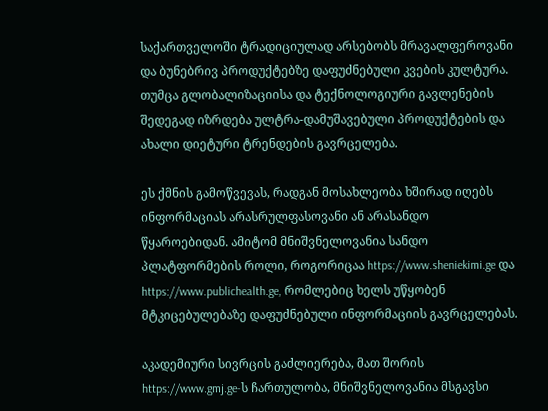საქართველოში ტრადიციულად არსებობს მრავალფეროვანი და ბუნებრივ პროდუქტებზე დაფუძნებული კვების კულტურა. თუმცა გლობალიზაციისა და ტექნოლოგიური გავლენების შედეგად იზრდება ულტრა-დამუშავებული პროდუქტების და ახალი დიეტური ტრენდების გავრცელება.

ეს ქმნის გამოწვევას, რადგან მოსახლეობა ხშირად იღებს ინფორმაციას არასრულფასოვანი ან არასანდო წყაროებიდან. ამიტომ მნიშვნელოვანია სანდო პლატფორმების როლი, როგორიცაა https://www.sheniekimi.ge და https://www.publichealth.ge, რომლებიც ხელს უწყობენ მტკიცებულებაზე დაფუძნებული ინფორმაციის გავრცელებას.

აკადემიური სივრცის გაძლიერება, მათ შორის https://www.gmj.ge-ს ჩართულობა, მნიშვნელოვანია მსგავსი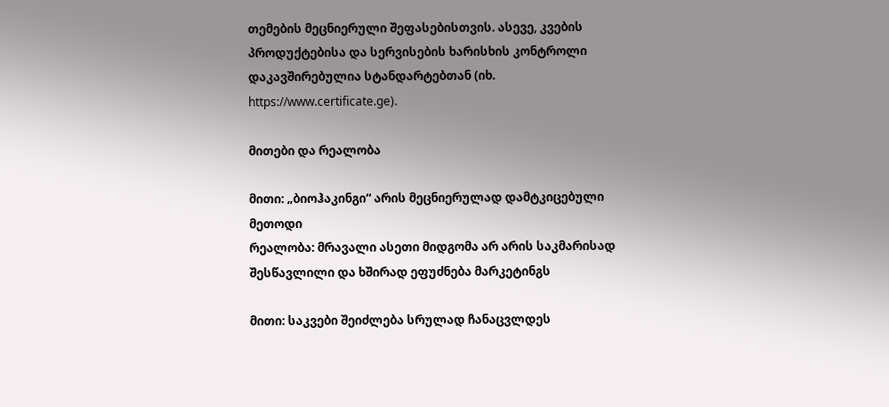თემების მეცნიერული შეფასებისთვის. ასევე, კვების პროდუქტებისა და სერვისების ხარისხის კონტროლი დაკავშირებულია სტანდარტებთან (იხ. https://www.certificate.ge).

მითები და რეალობა

მითი: „ბიოჰაკინგი“ არის მეცნიერულად დამტკიცებული მეთოდი
რეალობა: მრავალი ასეთი მიდგომა არ არის საკმარისად შესწავლილი და ხშირად ეფუძნება მარკეტინგს

მითი: საკვები შეიძლება სრულად ჩანაცვლდეს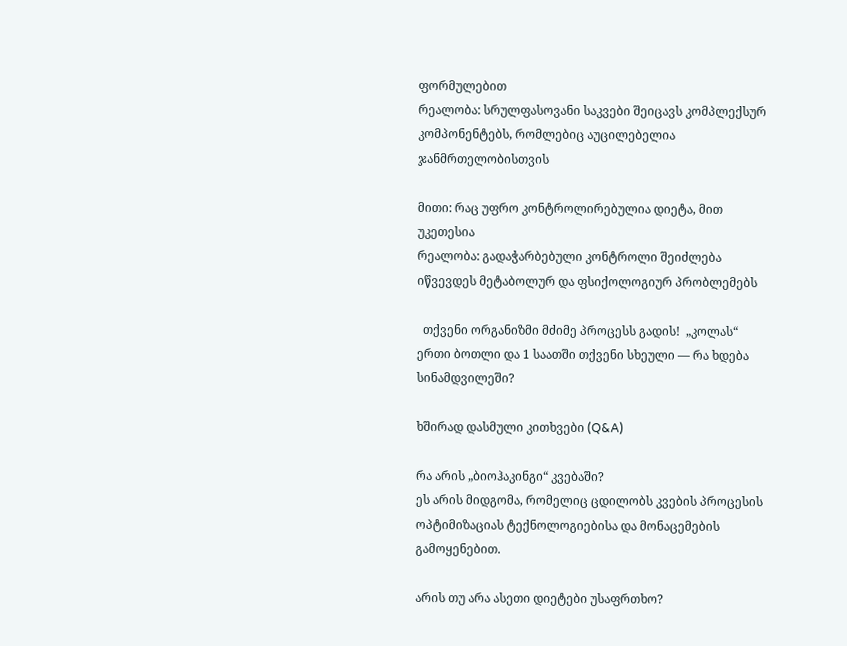ფორმულებით
რეალობა: სრულფასოვანი საკვები შეიცავს კომპლექსურ კომპონენტებს, რომლებიც აუცილებელია ჯანმრთელობისთვის

მითი: რაც უფრო კონტროლირებულია დიეტა, მით უკეთესია
რეალობა: გადაჭარბებული კონტროლი შეიძლება იწვევდეს მეტაბოლურ და ფსიქოლოგიურ პრობლემებს

  თქვენი ორგანიზმი მძიმე პროცესს გადის!  „კოლას“ ერთი ბოთლი და 1 საათში თქვენი სხეული — რა ხდება სინამდვილეში?

ხშირად დასმული კითხვები (Q&A)

რა არის „ბიოჰაკინგი“ კვებაში?
ეს არის მიდგომა, რომელიც ცდილობს კვების პროცესის ოპტიმიზაციას ტექნოლოგიებისა და მონაცემების გამოყენებით.

არის თუ არა ასეთი დიეტები უსაფრთხო?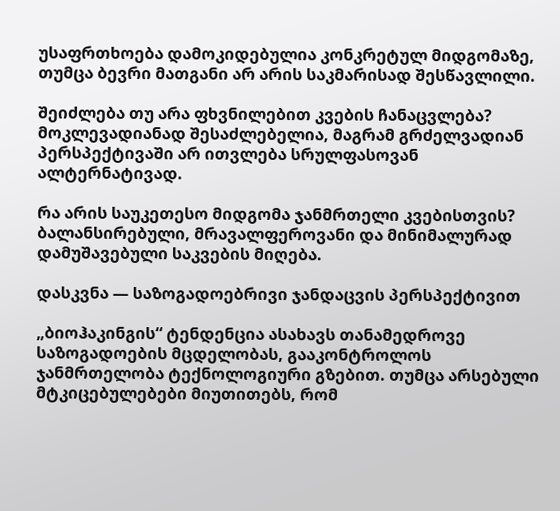უსაფრთხოება დამოკიდებულია კონკრეტულ მიდგომაზე, თუმცა ბევრი მათგანი არ არის საკმარისად შესწავლილი.

შეიძლება თუ არა ფხვნილებით კვების ჩანაცვლება?
მოკლევადიანად შესაძლებელია, მაგრამ გრძელვადიან პერსპექტივაში არ ითვლება სრულფასოვან ალტერნატივად.

რა არის საუკეთესო მიდგომა ჯანმრთელი კვებისთვის?
ბალანსირებული, მრავალფეროვანი და მინიმალურად დამუშავებული საკვების მიღება.

დასკვნა — საზოგადოებრივი ჯანდაცვის პერსპექტივით

„ბიოჰაკინგის“ ტენდენცია ასახავს თანამედროვე საზოგადოების მცდელობას, გააკონტროლოს ჯანმრთელობა ტექნოლოგიური გზებით. თუმცა არსებული მტკიცებულებები მიუთითებს, რომ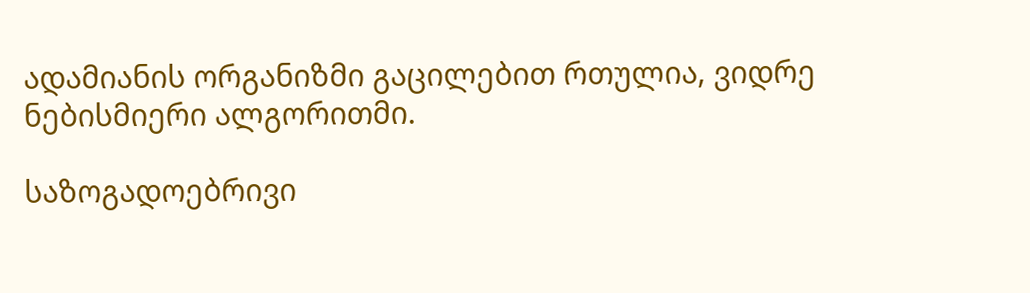ადამიანის ორგანიზმი გაცილებით რთულია, ვიდრე ნებისმიერი ალგორითმი.

საზოგადოებრივი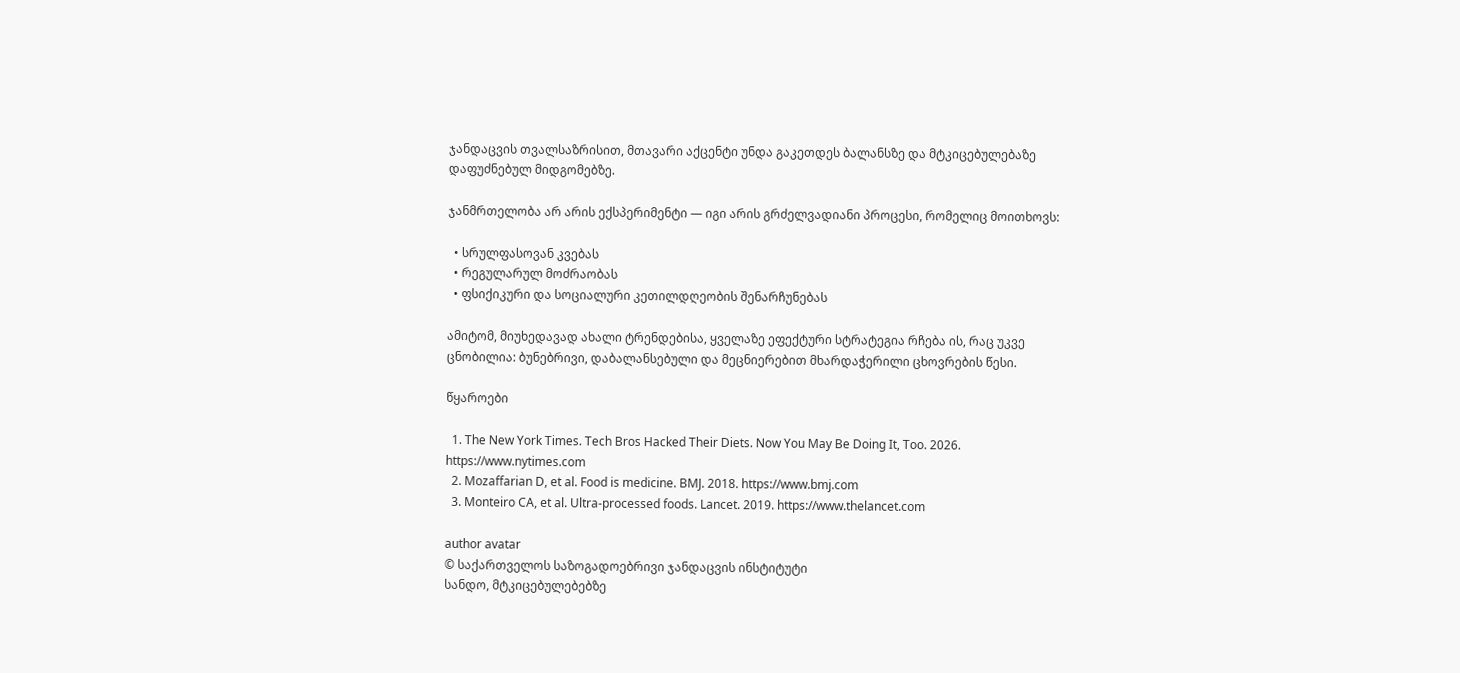ჯანდაცვის თვალსაზრისით, მთავარი აქცენტი უნდა გაკეთდეს ბალანსზე და მტკიცებულებაზე დაფუძნებულ მიდგომებზე.

ჯანმრთელობა არ არის ექსპერიმენტი — იგი არის გრძელვადიანი პროცესი, რომელიც მოითხოვს:

  • სრულფასოვან კვებას
  • რეგულარულ მოძრაობას
  • ფსიქიკური და სოციალური კეთილდღეობის შენარჩუნებას

ამიტომ, მიუხედავად ახალი ტრენდებისა, ყველაზე ეფექტური სტრატეგია რჩება ის, რაც უკვე ცნობილია: ბუნებრივი, დაბალანსებული და მეცნიერებით მხარდაჭერილი ცხოვრების წესი.

წყაროები

  1. The New York Times. Tech Bros Hacked Their Diets. Now You May Be Doing It, Too. 2026. https://www.nytimes.com
  2. Mozaffarian D, et al. Food is medicine. BMJ. 2018. https://www.bmj.com
  3. Monteiro CA, et al. Ultra-processed foods. Lancet. 2019. https://www.thelancet.com

author avatar
© საქართველოს საზოგადოებრივი ჯანდაცვის ინსტიტუტი
სანდო, მტკიცებულებებზე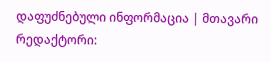დაფუძნებული ინფორმაცია | მთავარი რედაქტორი: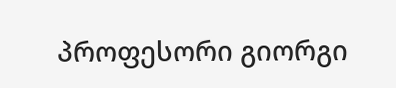პროფესორი გიორგი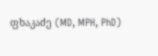ფხაკაძე (MD, MPH, PhD)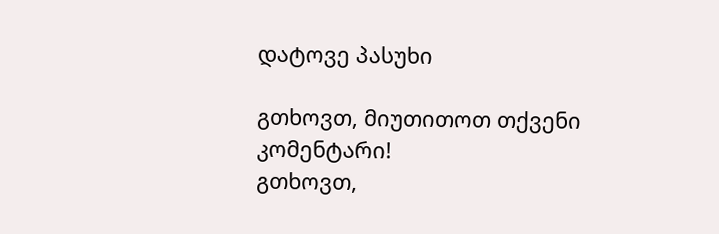დატოვე პასუხი

გთხოვთ, მიუთითოთ თქვენი კომენტარი!
გთხოვთ,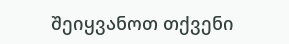შეიყვანოთ თქვენი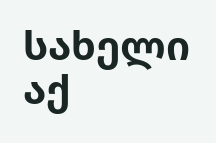სახელი აქ